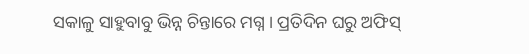ସକାଳୁ ସାହୁବାବୁ ଭିନ୍ନ ଚିନ୍ତାରେ ମଗ୍ନ । ପ୍ରତିଦିନ ଘରୁ ଅଫିସ୍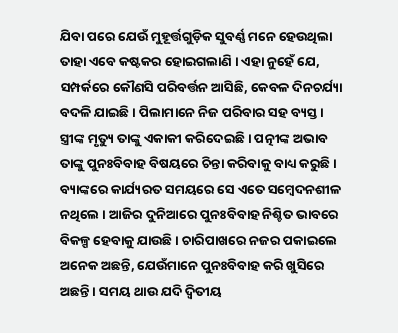ଯିବା ପରେ ଯେଉଁ ମୁହୂର୍ତ୍ତଗୁଡ଼ିକ ସୁବର୍ଣ୍ଣ ମନେ ହେଉଥିଲା ତାହା ଏବେ କଷ୍ଟକର ହୋଇଗଲାଣି । ଏହା ନୁହେଁ ଯେ, ସମ୍ପର୍କରେ କୌଣସି ପରିବର୍ତ୍ତନ ଆସିଛି, କେବଳ ଦିନଚର୍ଯ୍ୟା ବଦଳି ଯାଇଛି । ପିଲାମାନେ ନିଜ ପରିବାର ସହ ବ୍ୟସ୍ତ । ସ୍ତ୍ରୀଙ୍କ ମୃତ୍ୟୁ ତାଙ୍କୁ ଏକାକୀ କରିଦେଇଛି । ପତ୍ନୀଙ୍କ ଅଭାବ ତାଙ୍କୁ ପୁନଃବିବାହ ବିଷୟରେ ଚିନ୍ତା କରିବାକୁ ବାଧ୍ୟ କରୁଛି । ବ୍ୟାଙ୍କରେ କାର୍ଯ୍ୟରତ ସମୟରେ ସେ ଏତେ ସମ୍ବେଦନଶୀଳ ନଥିଲେ । ଆଜିର ଦୁନିଆରେ ପୁନଃବିବାହ ନିଶ୍ଚିତ ଭାବରେ ବିକଳ୍ପ ହେବାକୁ ଯାଉଛି । ଚାରିପାଖରେ ନଜର ପକାଇଲେ ଅନେକ ଅଛନ୍ତି, ଯେଉଁମାନେ ପୁନଃବିବାହ କରି ଖୁସିରେ ଅଛନ୍ତି । ସମୟ ଥାଉ ଯଦି ଦ୍ୱିତୀୟ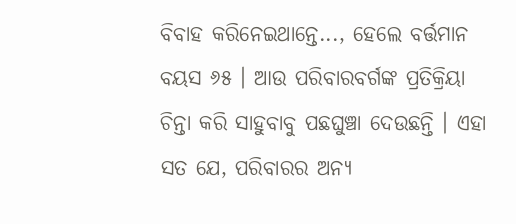ବିବାହ କରିନେଇଥାନ୍ତେ..., ହେଲେ ବର୍ତ୍ତମାନ ବୟସ ୬୫ । ଆଉ ପରିବାରବର୍ଗଙ୍କ ପ୍ରତିକ୍ରିୟା ଚିନ୍ତା କରି ସାହୁବାବୁ ପଛଘୁଞ୍ଚା ଦେଉଛନ୍ତି । ଏହା ସତ ଯେ, ପରିବାରର ଅନ୍ୟ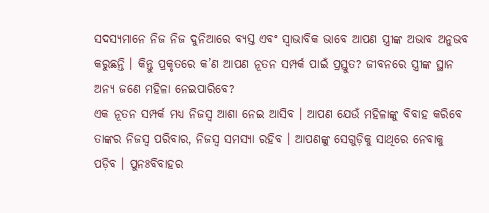ସଦସ୍ୟମାନେ ନିଜ ନିଜ ଦୁନିଆରେ ବ୍ୟସ୍ତ ଏବଂ ସ୍ୱାଭାବିକ ଭାବେ ଆପଣ ସ୍ତ୍ରୀଙ୍କ ଅଭାବ ଅନୁଭବ କରୁଛନ୍ତି । କିନ୍ତୁ ପ୍ରକୃତରେ କ’ଣ ଆପଣ ନୂତନ ସମ୍ପର୍କ ପାଇଁ ପ୍ରସ୍ତୁତ? ଜୀବନରେ ସ୍ତ୍ରୀଙ୍କ ସ୍ଥାନ ଅନ୍ୟ ଜଣେ ମହିଳା ନେଇପାରିବେ?
ଏକ ନୂତନ ସମ୍ପର୍କ ମଧ୍ୟ ନିଜସ୍ୱ ଆଶା ନେଇ ଆସିବ । ଆପଣ ଯେଉଁ ମହିଳାଙ୍କୁ ବିବାହ କରିବେ ତାଙ୍କର ନିଜସ୍ୱ ପରିବାର, ନିଜସ୍ୱ ସମସ୍ୟା ରହିବ । ଆପଣଙ୍କୁ ସେଗୁଡ଼ିକୁ ସାଥିରେ ନେବାକୁ ପଡ଼ିବ । ପୁନଃବିବାହର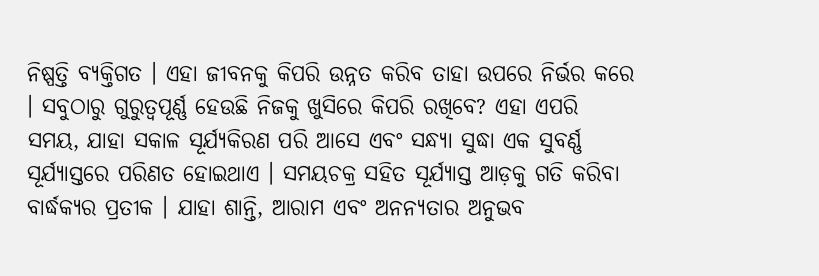ନିଷ୍ପତ୍ତି ବ୍ୟକ୍ତିଗତ । ଏହା ଜୀବନକୁ କିପରି ଉନ୍ନତ କରିବ ତାହା ଉପରେ ନିର୍ଭର କରେ । ସବୁଠାରୁ ଗୁରୁତ୍ୱପୂର୍ଣ୍ଣ ହେଉଛି ନିଜକୁ ଖୁସିରେ କିପରି ରଖିବେ? ଏହା ଏପରି ସମୟ, ଯାହା ସକାଳ ସୂର୍ଯ୍ୟକିରଣ ପରି ଆସେ ଏବଂ ସନ୍ଧ୍ୟା ସୁଦ୍ଧା ଏକ ସୁବର୍ଣ୍ଣ ସୂର୍ଯ୍ୟାସ୍ତରେ ପରିଣତ ହୋଇଥାଏ । ସମୟଚକ୍ର ସହିତ ସୂର୍ଯ୍ୟାସ୍ତ ଆଡ଼କୁ ଗତି କରିବା ବାର୍ଦ୍ଧକ୍ୟର ପ୍ରତୀକ । ଯାହା ଶାନ୍ତି, ଆରାମ ଏବଂ ଅନନ୍ୟତାର ଅନୁଭବ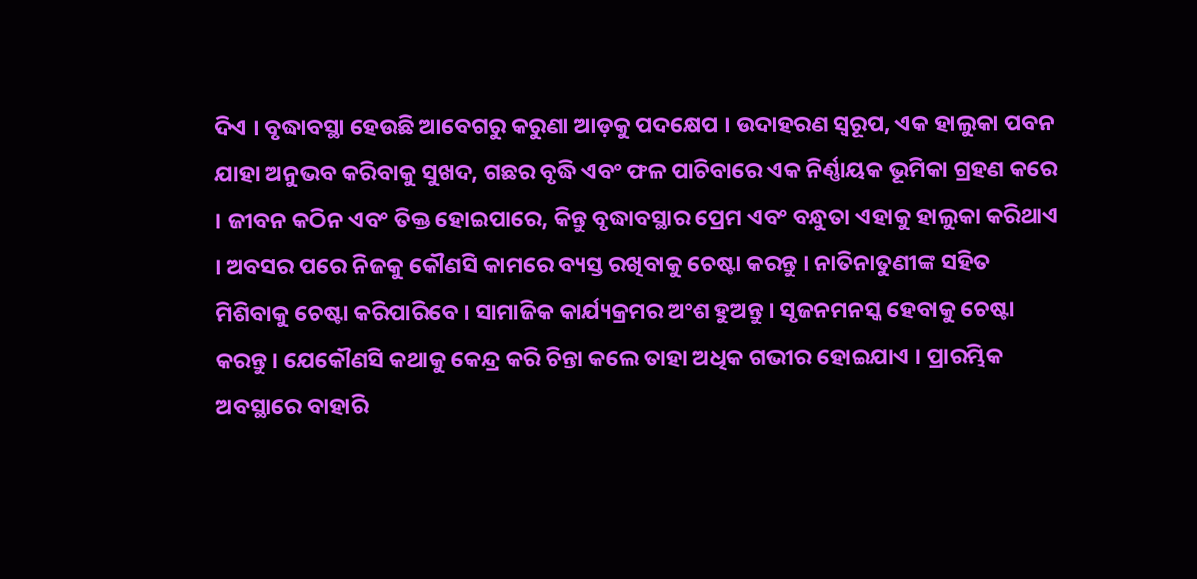ଦିଏ । ବୃଦ୍ଧାବସ୍ଥା ହେଉଛି ଆବେଗରୁ କରୁଣା ଆଡ଼କୁ ପଦକ୍ଷେପ । ଉଦାହରଣ ସ୍ୱରୂପ, ଏକ ହାଲୁକା ପବନ ଯାହା ଅନୁଭବ କରିବାକୁ ସୁଖଦ, ଗଛର ବୃଦ୍ଧି ଏବଂ ଫଳ ପାଚିବାରେ ଏକ ନିର୍ଣ୍ଣାୟକ ଭୂମିକା ଗ୍ରହଣ କରେ । ଜୀବନ କଠିନ ଏବଂ ତିକ୍ତ ହୋଇପାରେ, କିନ୍ତୁ ବୃଦ୍ଧାବସ୍ଥାର ପ୍ରେମ ଏବଂ ବନ୍ଧୁତା ଏହାକୁ ହାଲୁକା କରିଥାଏ । ଅବସର ପରେ ନିଜକୁ କୌଣସି କାମରେ ବ୍ୟସ୍ତ ରଖିବାକୁ ଚେଷ୍ଟା କରନ୍ତୁ । ନାତିନାତୁଣୀଙ୍କ ସହିତ ମିଶିବାକୁ ଚେଷ୍ଟା କରିପାରିବେ । ସାମାଜିକ କାର୍ଯ୍ୟକ୍ରମର ଅଂଶ ହୁଅନ୍ତୁ । ସୃଜନମନସ୍କ ହେବାକୁ ଚେଷ୍ଟା କରନ୍ତୁ । ଯେକୌଣସି କଥାକୁ କେନ୍ଦ୍ର କରି ଚିନ୍ତା କଲେ ତାହା ଅଧିକ ଗଭୀର ହୋଇଯାଏ । ପ୍ରାରମ୍ଭିକ ଅବସ୍ଥାରେ ବାହାରି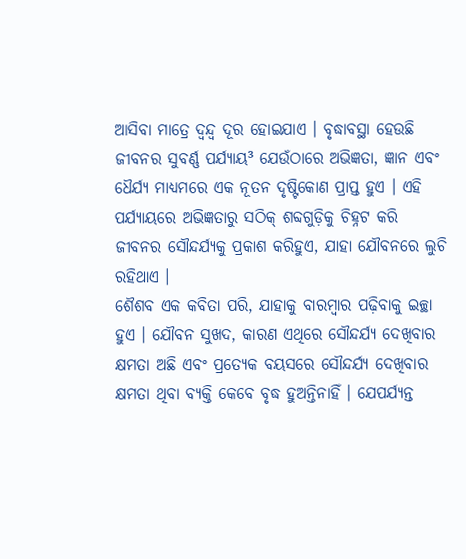ଆସିବା ମାତ୍ରେ ଦ୍ୱନ୍ଦ୍ୱ ଦୂର ହୋଇଯାଏ । ବୃଦ୍ଧାବସ୍ଥା ହେଉଛି ଜୀବନର ସୁବର୍ଣ୍ଣ ପର୍ଯ୍ୟାୟ³ ଯେଉଁଠାରେ ଅଭିଜ୍ଞତା, ଜ୍ଞାନ ଏବଂ ଧୈର୍ଯ୍ୟ ମାଧ୍ୟମରେ ଏକ ନୂତନ ଦୃଷ୍ଟିକୋଣ ପ୍ରାପ୍ତ ହୁଏ । ଏହି ପର୍ଯ୍ୟାୟରେ ଅଭିଜ୍ଞତାରୁ ସଠିକ୍ ଶବ୍ଦଗୁଡ଼ିକୁ ଚିହ୍ନଟ କରି ଜୀବନର ସୌନ୍ଦର୍ଯ୍ୟକୁ ପ୍ରକାଶ କରିହୁଏ, ଯାହା ଯୌବନରେ ଲୁଚି ରହିଥାଏ ।
ଶୈଶବ ଏକ କବିତା ପରି, ଯାହାକୁ ବାରମ୍ବାର ପଢ଼ିବାକୁ ଇଚ୍ଛା ହୁଏ । ଯୌବନ ସୁଖଦ, କାରଣ ଏଥିରେ ସୌନ୍ଦର୍ଯ୍ୟ ଦେଖିବାର କ୍ଷମତା ଅଛି ଏବଂ ପ୍ରତ୍ୟେକ ବୟସରେ ସୌନ୍ଦର୍ଯ୍ୟ ଦେଖିବାର କ୍ଷମତା ଥିବା ବ୍ୟକ୍ତି କେବେ ବୃଦ୍ଧ ହୁଅନ୍ତିନାହିଁ । ଯେପର୍ଯ୍ୟନ୍ତ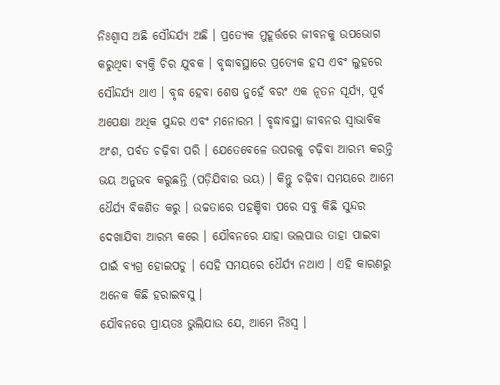ନିଃଶ୍ୱାସ ଅଛି ସୌନ୍ଦର୍ଯ୍ୟ ଅଛି । ପ୍ରତ୍ୟେକ ମୁହୂର୍ତ୍ତରେ ଜୀବନକୁ ଉପଭୋଗ କରୁଥିବା ବ୍ୟକ୍ତି ଚିର ଯୁବକ । ବୃଦ୍ଧାବସ୍ଥାରେ ପ୍ରତ୍ୟେକ ହସ ଏବଂ ଲୁହରେ ସୌନ୍ଦର୍ଯ୍ୟ ଥାଏ । ବୃଦ୍ଧ ହେବା ଶେଷ ନୁହେଁ ବରଂ ଏକ ନୂତନ ସୂର୍ଯ୍ୟ, ପୂର୍ବ ଅପେକ୍ଷା ଅଧିକ ସୁନ୍ଦର ଏବଂ ମନୋରମ । ବୃଦ୍ଧାବସ୍ଥା ଜୀବନର ସ୍ୱାଭାବିକ ଅଂଶ, ପର୍ବତ ଚଢ଼ିବା ପରି । ଯେତେବେଳେ ଉପରକୁ ଚଢ଼ିବା ଆରମ୍ଭ କରନ୍ତି ଭୟ ଅନୁଭବ କରୁଛନ୍ତି (ପଡ଼ିଯିବାର ଭୟ) । କିନ୍ତୁ ଚଢ଼ିବା ସମୟରେ ଆମେ ଧୈର୍ଯ୍ୟ ବିକଶିତ କରୁ । ଉଚ୍ଚତାରେ ପହଞ୍ଚିବା ପରେ ସବୁ କିଛି ସୁନ୍ଦର ଦେଖାଯିବା ଆରମ୍ଭ କରେ । ଯୌବନରେ ଯାହା ଭଲପାଉ ତାହା ପାଇବା ପାଇଁ ବ୍ୟଗ୍ର ହୋଇପଡୁ । ସେହି ସମୟରେ ଧୈର୍ଯ୍ୟ ନଥାଏ । ଏହି କାରଣରୁ ଅନେକ କିଛି ହରାଇବସୁ ।
ଯୌବନରେ ପ୍ରାୟତଃ ଭୁଲିଯାଉ ଯେ, ଆମେ ନିଃସ୍ୱ ।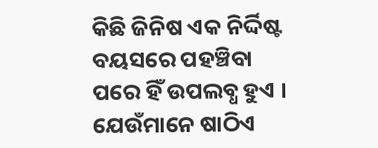କିଛି ଜିନିଷ ଏକ ନିର୍ଦ୍ଦିଷ୍ଟ ବୟସରେ ପହଞ୍ଚିବା ପରେ ହିଁ ଉପଲବ୍ଧ ହୁଏ । ଯେଉଁମାନେ ଷାଠିଏ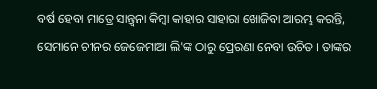ବର୍ଷ ହେବା ମାତ୍ରେ ସାନ୍ତ୍ୱନା କିମ୍ବା କାହାର ସାହାରା ଖୋଜିବା ଆରମ୍ଭ କରନ୍ତି, ସେମାନେ ଚୀନର ଜେଜେମାଆ ଲି'ଙ୍କ ଠାରୁ ପ୍ରେରଣା ନେବା ଉଚିତ । ତାଙ୍କର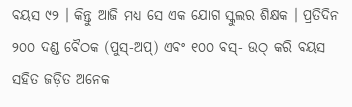ବୟସ ୯୨ । କିନ୍ତୁ ଆଜି ମଧ୍ୟ ସେ ଏକ ଯୋଗ ସ୍କୁଲର ଶିକ୍ଷକ । ପ୍ରତିଦିନ ୨୦୦ ଦଣ୍ଡ ବୈଠକ (ପୁସ୍-ଅପ୍) ଏବଂ ୧୦୦ ବସ୍- ଉଠ୍ କରି ବୟସ ସହିତ ଜଡ଼ିତ ଅନେକ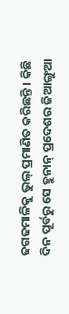ଢଗଢମାଳିକୁ ଭୁଲ୍ ପ୍ରମାଣିତ କରିଛନ୍ତି । କିଛି ଦିନ ପୂର୍ବରୁ ସେ ହୁନାନ୍ ପ୍ରଦେଶର ଜିଆଙ୍ଗୁଆ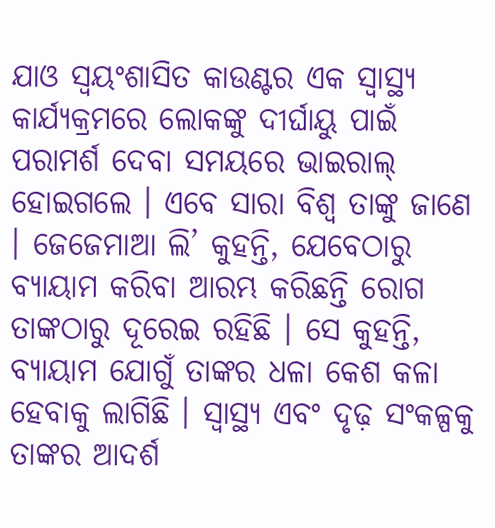ଯାଓ ସ୍ୱୟଂଶାସିତ କାଉଣ୍ଟର ଏକ ସ୍ୱାସ୍ଥ୍ୟ କାର୍ଯ୍ୟକ୍ରମରେ ଲୋକଙ୍କୁ ଦୀର୍ଘାୟୁ ପାଇଁ ପରାମର୍ଶ ଦେବା ସମୟରେ ଭାଇରାଲ୍ ହୋଇଗଲେ । ଏବେ ସାରା ବିଶ୍ୱ ତାଙ୍କୁ ଜାଣେ । ଜେଜେମାଆ ଲି’ କୁହନ୍ତି, ଯେବେଠାରୁ ବ୍ୟାୟାମ କରିବା ଆରମ୍ଭ କରିଛନ୍ତି ରୋଗ ତାଙ୍କଠାରୁ ଦୂରେଇ ରହିଛି । ସେ କୁହନ୍ତି, ବ୍ୟାୟାମ ଯୋଗୁଁ ତାଙ୍କର ଧଳା କେଶ କଳା ହେବାକୁ ଲାଗିଛି । ସ୍ୱାସ୍ଥ୍ୟ ଏବଂ ଦୃଢ଼ ସଂକଳ୍ପକୁ ତାଙ୍କର ଆଦର୍ଶ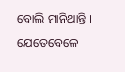ବୋଲି ମାନିଥାନ୍ତି । ଯେତେବେଳେ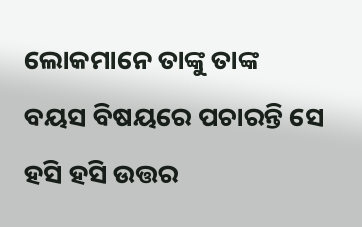ଲୋକମାନେ ତାଙ୍କୁ ତାଙ୍କ ବୟସ ବିଷୟରେ ପଚାରନ୍ତି ସେ ହସି ହସି ଉତ୍ତର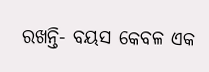ରଖନ୍ତି- ବୟସ କେବଳ ଏକ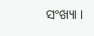ସଂଖ୍ୟା ।